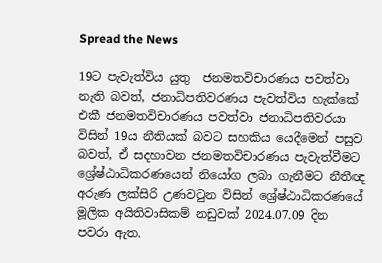Spread the News

19ට පැවැත්විය යුතු  ජනමතවිචාරණය පවත්වා නැති බවත්, ජනාධිපතිවරණය පැවත්විය හැක්කේ එකී ජනමතවිචාරණය පවත්වා ජනාධිපතිවරයා විසින් 19ය නීතියක් බවට සහකිය යෙදීමෙන් පසුව බවත්, ඒ සදහාවන ජනමතවිචාරණය පැවැත්වීමට ශ්‍රේෂ්ඨාධිකරණයෙන් නියෝග ලබා ගැනීමට නීතීඥ අරුණ ලක්සිරි උණවටුන විසින් ශ්‍රේෂ්ඨාධිකරණයේ  මූලික අයිතිවාසිකම් නඩුවක් 2024.07.09 දින පවරා ඇත.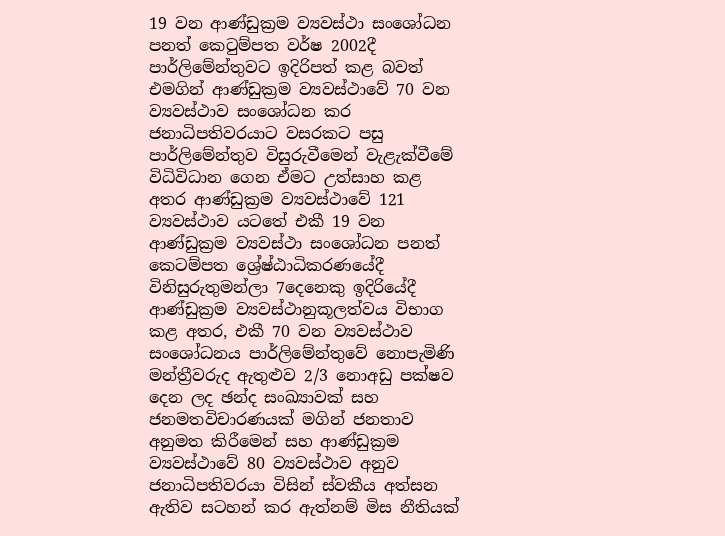19 වන ආණ්ඩුක්‍රම ව්‍යවස්ථා සංශෝධන පනත් කෙටුම්පත වර්ෂ 2002දී පාර්ලිමේන්තුවට ඉදිරිපත් කළ බවත් එමගින් ආණ්ඩුක්‍රම ව්‍යවස්ථාවේ 70 වන ව්‍යවස්ථාව සංශෝධන කර ජනාධිපතිවරයාට වසරකට පසු පාර්ලිමේන්තුව විසුරුවීමෙන් වැළැක්වීමේ විධිවිධාන ගෙන ඒමට උත්සාහ කළ අතර ආණ්ඩුක්‍රම ව්‍යවස්ථාවේ 121 ව්‍යවස්ථාව යටතේ එකී 19 වන ආණ්ඩුක්‍රම ව්‍යවස්ථා සංශෝධන පනත් කෙටම්පත ශ්‍රේෂ්ඨාධිකරණයේදී විනිසුරුතුමන්ලා 7දෙනෙකු ඉදිරියේදී ආණ්ඩුක්‍රම ව්‍යවස්ථානුකූලත්වය විභාග කළ අතර, එකී 70 වන ව්‍යවස්ථාව සංශෝධනය පාර්ලිමේන්තුවේ නොපැමිණි මන්ත්‍රීවරුද ඇතුළුව 2/3 නොඅඩු පක්ෂව දෙන ලද ඡන්ද සංඛ්‍යාවක් සහ ජනමතවිචාරණයක් මගින් ජනතාව අනුමත කිරීමෙන් සහ ආණ්ඩුක්‍රම ව්‍යවස්ථාවේ 80 ව්‍යවස්ථාව අනුව ජනාධිපතිවරයා විසින් ස්වකීය අත්සන ඇතිව සටහන් කර ඇත්නම් මිස නීතියක්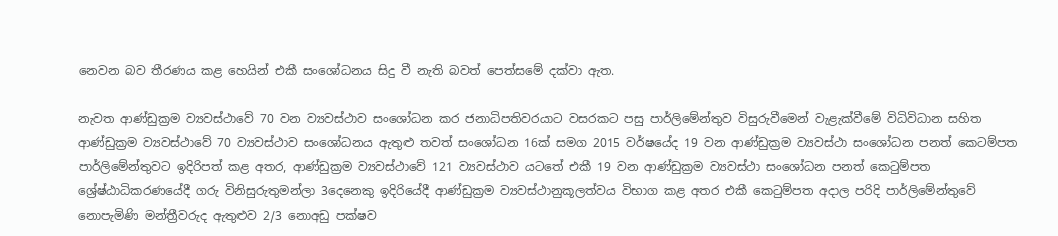නෙවන බව තීරණය කළ හෙයින් එකී සංශෝධනය සිදු වී නැති බවත් පෙත්සමේ දක්වා ඇත.

නැවත ආණ්ඩුක්‍රම ව්‍යවස්ථාවේ 70 වන ව්‍යවස්ථාව සංශෝධන කර ජනාධිපතිවරයාට වසරකට පසු පාර්ලිමේන්තුව විසුරුවීමෙන් වැළැක්වීමේ විධිවිධාන සහිත ආණ්ඩුක්‍රම ව්‍යවස්ථාවේ 70 ව්‍යවස්ථාව සංශෝධනය ඇතුළු තවත් සංශෝධන 16ක් සමග 2015 වර්ෂයේද 19 වන ආණ්ඩුක්‍රම ව්‍යවස්ථා සංශෝධන පනත් කෙටම්පත පාර්ලිමේන්තුවට ඉදිරිපත් කළ අතර, ආණ්ඩුක්‍රම ව්‍යවස්ථාවේ 121 ව්‍යවස්ථාව යටතේ එකී 19 වන ආණ්ඩුක්‍රම ව්‍යවස්ථා සංශෝධන පනත් කෙටුම්පත ශ්‍රේෂ්ඨාධිකරණයේදී ගරු විනිසුරුතුමන්ලා 3දෙනෙකු ඉදිරියේදී ආණ්ඩුක්‍රම ව්‍යවස්ථානුකූලත්වය විභාග කළ අතර එකී කෙටුම්පත අදාල පරිදි පාර්ලිමේන්තුවේ නොපැමිණි මන්ත්‍රීවරුද ඇතුළුව 2/3 නොඅඩු පක්ෂව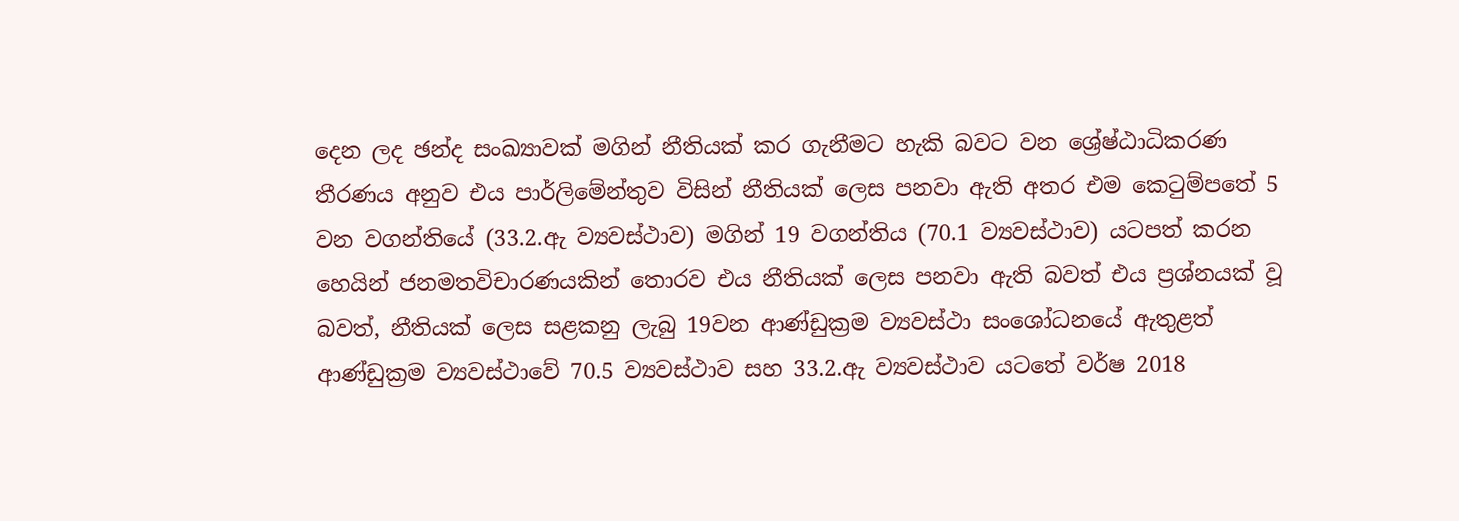දෙන ලද ඡන්ද සංඛ්‍යාවක් මගින් නීතියක් කර ගැනීමට හැකි බවට වන ශ්‍රේෂ්ඨාධිකරණ තීරණය අනුව එය පාර්ලිමේන්තුව විසින් නීතියක් ලෙස පනවා ඇති අතර එම කෙටුම්පතේ 5 වන වගන්තියේ (33.2.ඇ ව්‍යවස්ථාව) මගින් 19 වගන්තිය (70.1 ව්‍යවස්ථාව) යටපත් කරන හෙයින් ජනමතවිචාරණයකින් තොරව එය නීතියක් ලෙස පනවා ඇති බවත් එය ප්‍රශ්නයක් වූ බවත්, නීතියක් ලෙස සළකනු ලැබු 19වන ආණ්ඩුක්‍රම ව්‍යවස්ථා සංශෝධනයේ ඇතුළත් ආණ්ඩුක්‍රම ව්‍යවස්ථාවේ 70.5 ව්‍යවස්ථාව සහ 33.2.ඇ ව්‍යවස්ථාව යටතේ වර්ෂ 2018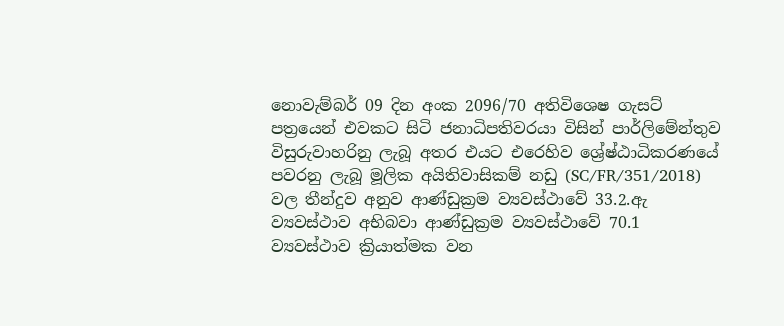නොවැම්බර් 09 දින අංක 2096/70 අතිවිශෙෂ ගැසට් පත්‍රයෙන් එවකට සිටි ජනාධිපතිවරයා විසින් පාර්ලිමේන්තුව විසුරුවාහරිනු ලැබූ අතර එයට එරෙහිව ශ්‍රේෂ්ඨාධිකරණයේ පවරනු ලැබූ මූලික අයිතිවාසිකම් නඩු (SC/FR/351/2018) වල තීන්දුව අනුව ආණ්ඩුක්‍රම ව්‍යවස්ථාවේ 33.2.ඇ ව්‍යවස්ථාව අභිබවා ආණ්ඩුක්‍රම ව්‍යවස්ථාවේ 70.1 ව්‍යවස්ථාව ක්‍රියාත්මක වන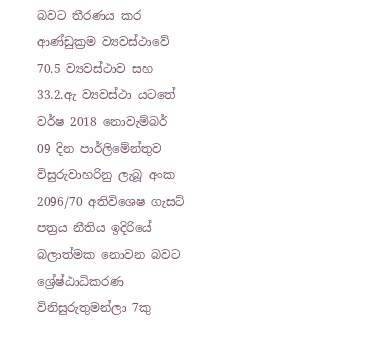බවට තීරණය කර ආණ්ඩුක්‍රම ව්‍යවස්ථාවේ 70.5 ව්‍යවස්ථාව සහ 33.2.ඇ ව්‍යවස්ථා යටතේ වර්ෂ 2018 නොවැම්බර් 09 දින පාර්ලිමේන්තුව විසුරුවාහරිනු ලැබූ අංක 2096/70 අතිවිශෙෂ ගැසට් පත්‍රය නීතිය ඉදිරියේ බලාත්මක නොවන බවට ශ්‍රේෂ්ඨාධිකරණ විනිසුරුතුමන්ලා 7කු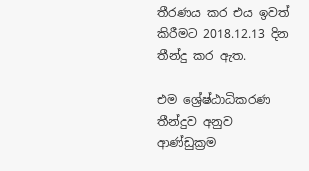තීරණය කර එය ඉවත් කිරීමට 2018.12.13 දින තීන්දු කර ඇත.

එම ශ්‍රේෂ්ඨාධිකරණ තීන්දුව අනුව ආණ්ඩුක්‍රම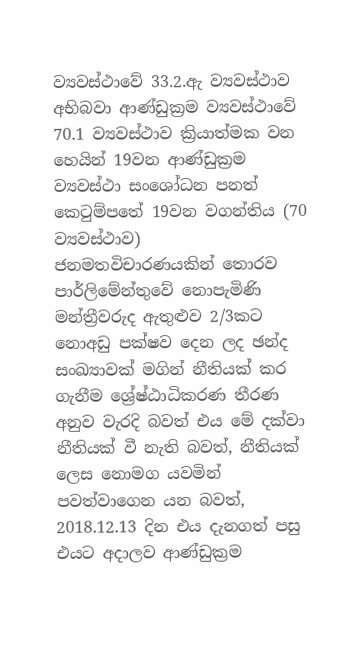ව්‍යවස්ථාවේ 33.2.ඇ ව්‍යවස්ථාව අභිබවා ආණ්ඩුක්‍රම ව්‍යවස්ථාවේ 70.1 ව්‍යවස්ථාව ක්‍රියාත්මක වන හෙයින් 19වන ආණ්ඩුක්‍රම ව්‍යවස්ථා සංශෝධන පනත් කෙටුම්පතේ 19වන වගන්තිය (70 ව්‍යවස්ථාව) ජනමතවිචාරණයකින් තොරව පාර්ලිමේන්තුවේ නොපැමිණි මන්ත්‍රීවරුද ඇතුළුව 2/3කට නොඅඩු පක්ෂව දෙන ලද ඡන්ද සංඛ්‍යාවක් මගින් නීතියක් කර ගැනීම ශ්‍රේෂ්ඨාධිකරණ තීරණ අනුව වැරදි බවත් එය මේ දක්වා නීතියක් වී නැති බවත්, නීතියක් ලෙස නොමග යවමින් පවත්වාගෙන යන බවත්, 2018.12.13 දින එය දැනගත් පසු එයට අදාලව ආණ්ඩුක්‍රම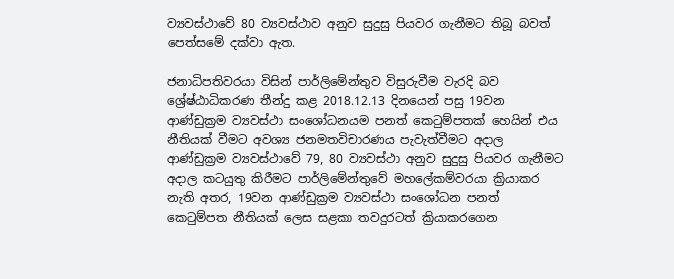ව්‍යවස්ථාවේ 80 ව්‍යවස්ථාව අනුව සුදුසු පියවර ගැනීමට තිබූ බවත් පෙත්සමේ දක්වා ඇත.

ජනාධිපතිවරයා විසින් පාර්ලිමේන්තුව විසුරුවීම වැරදි බව ශ්‍රේෂ්ඨාධිකරණ තීන්දු කළ 2018.12.13 දිනයෙන් පසු 19වන ආණ්ඩුක්‍රම ව්‍යවස්ථා සංශෝධනයම පනත් කෙටුම්පතක් හෙයින් එය නීතියක් වීමට අවශ්‍ය ජනමතවිචාරණය පැවැත්වීමට අදාල ආණ්ඩුක්‍රම ව්‍යවස්ථාවේ 79, 80 ව්‍යවස්ථා අනුව සුදුසු පියවර ගැනීමට අදාල කටයුතු කිරීමට පාර්ලිමේන්තුවේ මහලේකම්වරයා ක්‍රියාකර නැති අතර, 19වන ආණ්ඩුක්‍රම ව්‍යවස්ථා සංශෝධන පනත් කෙටුම්පත නීතියක් ලෙස සළකා තවදුරටත් ක්‍රියාකරගෙන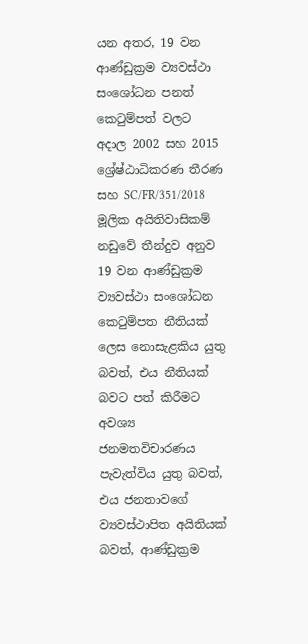යන අතර, 19 වන ආණ්ඩුක්‍රම ව්‍යවස්ථා සංශෝධන පනත් කෙටුම්පත් වලට අදාල 2002 සහ 2015 ශ්‍රේෂ්ඨාධිකරණ තීරණ සහ SC/FR/351/2018 මූලික අයිතිවාසිකම් නඩුවේ තීන්දුව අනුව 19 වන ආණ්ඩුක්‍රම ව්‍යවස්ථා සංශෝධන කෙටුම්පත නීතියක් ලෙස නොසැළකිය යුතු බවත්, එය නීතියක් බවට පත් කිරීමට අවශ්‍ය ජනමතවිචාරණය පැවැත්විය යුතු බවත්, එය ජනතාවගේ ව්‍යවස්ථාපිත අයිතියක් බවත්, ආණ්ඩුක්‍රම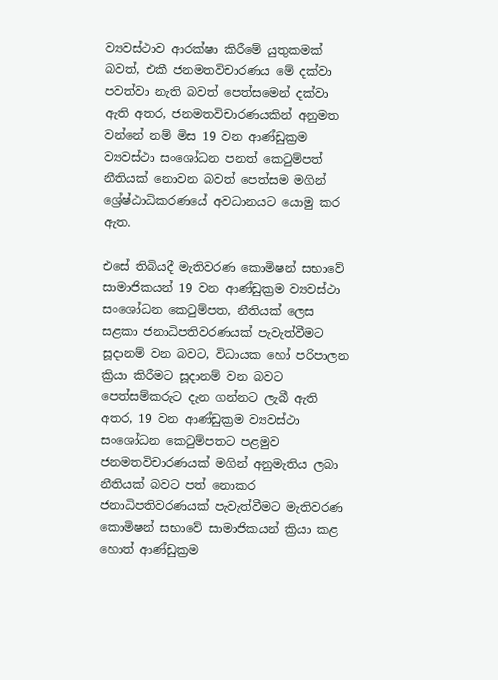ව්‍යවස්ථාව ආරක්ෂා කිරීමේ යුතුකමක් බවත්, එකී ජනමතවිචාරණය මේ දක්වා පවත්වා නැති බවත් පෙත්සමෙන් දක්වා ඇති අතර, ජනමතවිචාරණයකින් අනුමත වන්නේ නම් මිස 19 වන ආණ්ඩුක්‍රම ව්‍යවස්ථා සංශෝධන පනත් කෙටුම්පත් නීතියක් නොවන බවත් පෙත්සම මගින් ශ්‍රේෂ්ඨාධිකරණයේ අවධානයට යොමු කර ඇත.

එසේ තිබියදී මැතිවරණ කොමිෂන් සභාවේ සාමාජිකයන් 19 වන ආණ්ඩුක්‍රම ව්‍යවස්ථා සංශෝධන කෙටුම්පත, නීතියක් ලෙස සළකා ජනාධිපතිවරණයක් පැවැත්වීමට සූදානම් වන බවට, විධායක හෝ පරිපාලන ක්‍රියා කිරීමට සූදානම් වන බවට පෙත්සම්කරුට දැන ගන්නට ලැබී ඇති අතර, 19 වන ආණ්ඩුක්‍රම ව්‍යවස්ථා සංශෝධන කෙටුම්පතට පළමුව ජනමතවිචාරණයක් මගින් අනුමැතිය ලබා නීතියක් බවට පත් නොකර ජනාධිපතිවරණයක් පැවැත්වීමට මැතිවරණ කොමිෂන් සභාවේ සාමාජිකයන් ක්‍රියා කළ හොත් ආණ්ඩුක්‍රම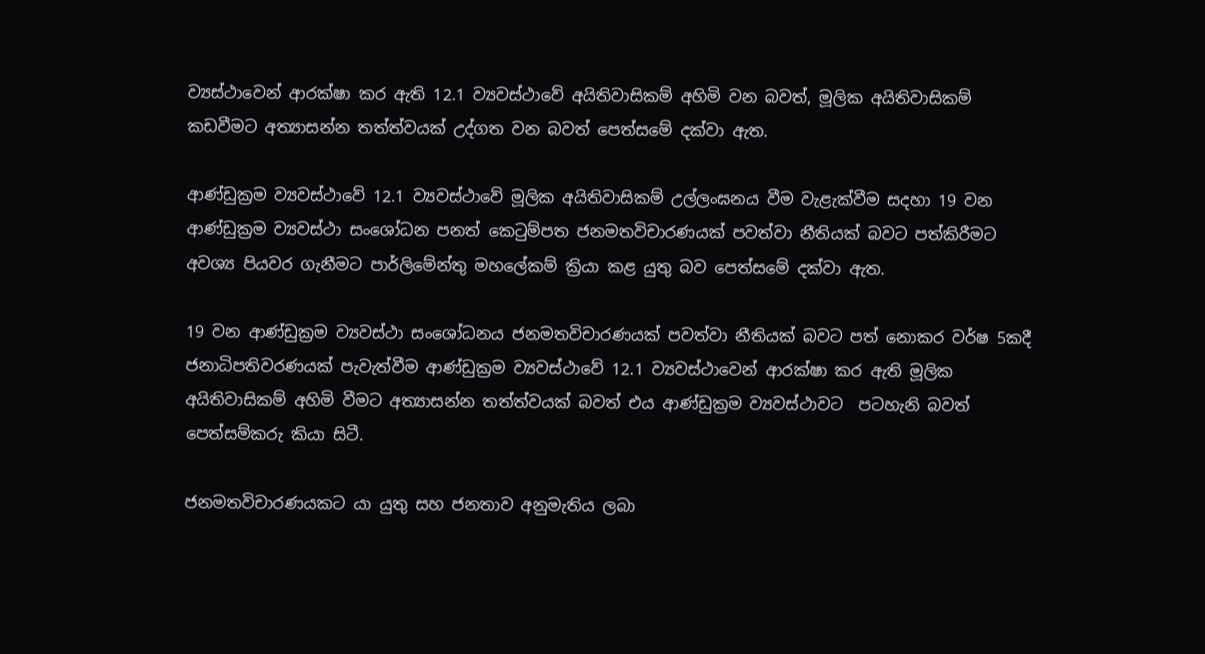ව්‍යස්ථාවෙන් ආරක්ෂා කර ඇති 12.1 ව්‍යවස්ථාවේ අයිතිවාසිකම් අහිමි වන බවත්, මූලික අයිතිවාසිකම් කඩවීමට අත්‍යාසන්න තත්ත්වයක් උද්ගත වන බවත් පෙත්සමේ දක්වා ඇත.

ආණ්ඩුක්‍රම ව්‍යවස්ථාවේ 12.1 ව්‍යවස්ථාවේ මූලික අයිතිවාසිකම් උල්ලංඝනය වීම වැළැක්වීම සදහා 19 වන ආණ්ඩුක්‍රම ව්‍යවස්ථා සංශෝධන පනත් කෙටුම්පත ජනමතවිචාරණයක් පවත්වා නීතියක් බවට පත්කිරීමට අවශ්‍ය පියවර ගැනීමට පාර්ලිමේන්තු මහලේකම් ක්‍රියා කළ යුතු බව පෙත්සමේ දක්වා ඇත.

19 වන ආණ්ඩුක්‍රම ව්‍යවස්ථා සංශෝධනය ජනමතවිචාරණයක් පවත්වා නීතියක් බවට පත් නොකර වර්ෂ 5කදී ජනාධිපතිවරණයක් පැවැත්වීම ආණ්ඩුක්‍රම ව්‍යවස්ථාවේ 12.1 ව්‍යවස්ථාවෙන් ආරක්ෂා කර ඇති මූලික අයිතිවාසිකම් අහිමි වීමට අත්‍යාසන්න තත්ත්වයක් බවත් එය ආණ්ඩුක්‍රම ව්‍යවස්ථාවට  පටහැනි බවත් පෙත්සම්කරු කියා සිටී.

ජනමතවිචාරණයකට යා යුතු සහ ජනතාව අනුමැතිය ලබා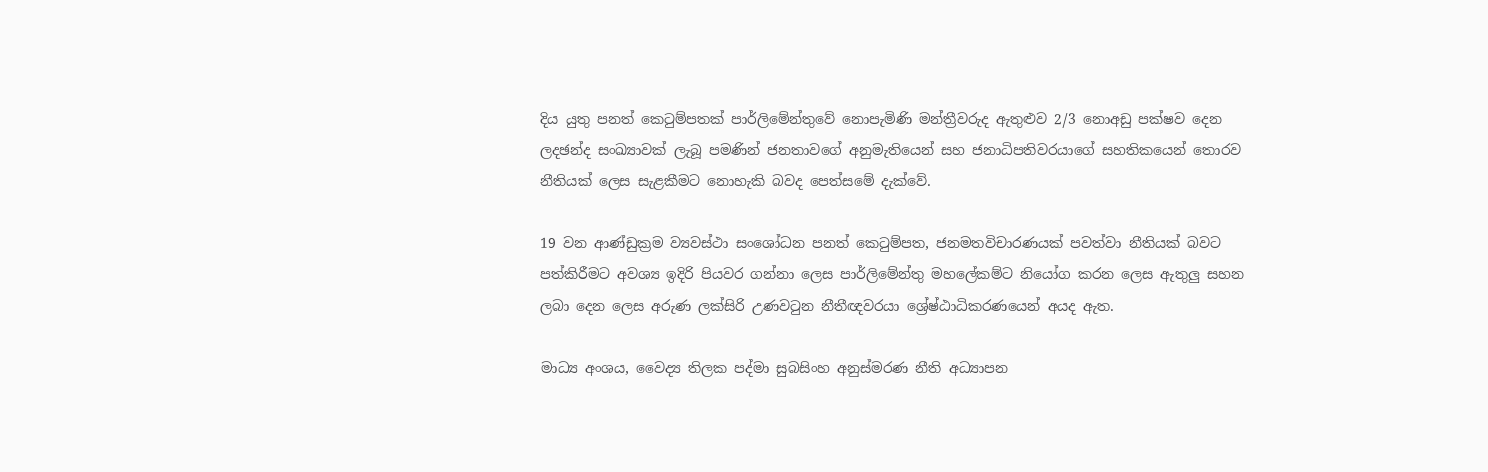දිය යුතු පනත් කෙටුම්පතක් පාර්ලිමේන්තුවේ නොපැමිණි මන්ත්‍රීවරුද ඇතුළුව 2/3 නොඅඩු පක්ෂව දෙන ලදඡන්ද සංඛ්‍යාවක් ලැබූ පමණින් ජනතාවගේ අනුමැතියෙන් සහ ජනාධිපතිවරයාගේ සහතිකයෙන් තොරව නීතියක් ලෙස සැළකීමට නොහැකි බවද පෙත්සමේ දැක්වේ.

19 වන ආණ්ඩුක්‍රම ව්‍යවස්ථා සංශෝධන පනත් කෙටුම්පත, ජනමතවිචාරණයක් පවත්වා නීතියක් බවට පත්කිරීමට අවශ්‍ය ඉදිරි පියවර ගන්නා ලෙස පාර්ලිමේන්තු මහලේකම්ට නියෝග කරන ලෙස ඇතුලු සහන ලබා දෙන ලෙස අරුණ ලක්සිරි උණවටුන නීතීඥවරයා ශ්‍රේෂ්ඨාධිකරණයෙන් අයද ඇත.

මාධ්‍ය අංශය, වෛද්‍ය තිලක පද්මා සුබසිංහ අනුස්මරණ නීති අධ්‍යාපන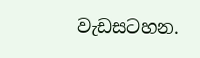වැඩසටහන.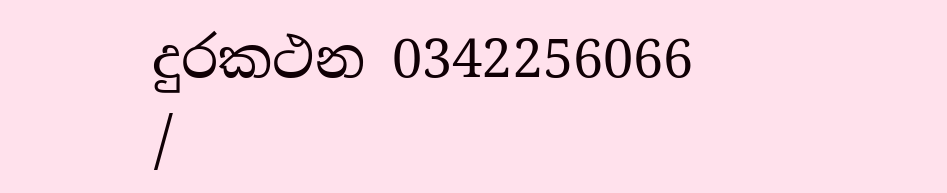දුරකථන 0342256066 /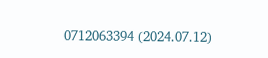0712063394 (2024.07.12)